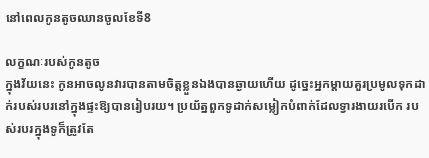នៅពេលកូនតូចឈានចូលខែទី8

លក្ខណៈរបស់កូនតូច
ក្នុងវ័យនេះ កូនអាចលូនវារបានតាមចិត្តខ្លួនឯងបានឆ្ងាយហើយ ដូច្នេះអ្នកម្ដាយគួរប្រមូលទុកដាក់របស់របរនៅក្នុងផ្ទះឱ្យបានរៀបរយ។ ប្រយ័ត្នពួកទូដាក់សម្លៀកបំពាក់ដែលទ្វារងាយរបើក របស់របរក្នុងទូក៏ត្រូវតែ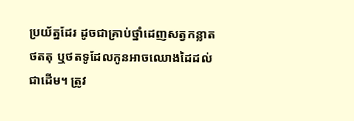ប្រយ័ត្នដែរ ដូចជាគ្រាប់ថ្នាំដេញសត្វកន្លាត ថតតុ ឬថតទូដែលកូនអាចឈោងដៃដល់ជាដើម។ ត្រូវ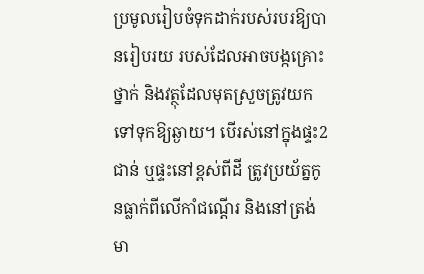ប្រមូលរៀបចំទុកដាក់របស់របរឱ្យបានរៀបរយ របស់ដែលអាចបង្កគ្រោះថ្នាក់ និងវត្ថុដែលមុតស្រួចត្រូវយកទៅទុកឱ្យឆ្ងាយ។ បើរស់នៅក្នុងផ្ទះ2ជាន់ ឬផ្ទះនៅខ្ពស់ពីដី ត្រូវប្រយ័ត្នកូនធ្លាក់ពីលើកាំជណ្ដើរ និងនៅត្រង់មា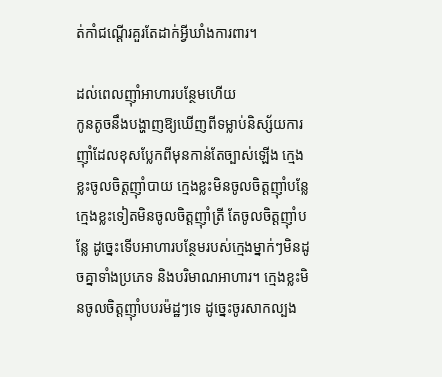ត់កាំជណ្ដើរគួរតែដាក់អ្វីឃាំងការពារ។

ដល់ពេលញ៉ាំអាហារបន្ថែមហើយ
កូនតូចនឹងបង្ហាញឱ្យឃើញពីទម្លាប់និស្ស័យការញ៉ាំដែលខុសប្លែកពីមុនកាន់តែច្បាស់ឡើង ក្មេងខ្លះចូលចិត្តញ៉ាំបាយ ក្មេងខ្លះមិនចូលចិត្តញ៉ាំបន្លែ ក្មេងខ្លះទៀតមិនចូលចិត្តញ៉ាំត្រី តែចូលចិត្តញ៉ាំបន្លែ ដូច្នេះទើបអាហារបន្ថែមរបស់ក្មេងម្នាក់ៗមិនដូចគ្នាទាំងប្រភេទ និងបរិមាណអាហារ។ ក្មេងខ្លះមិនចូលចិត្តញ៉ាំបបរម៉ដ្ឋៗទេ ដូច្នេះចូរសាកល្បង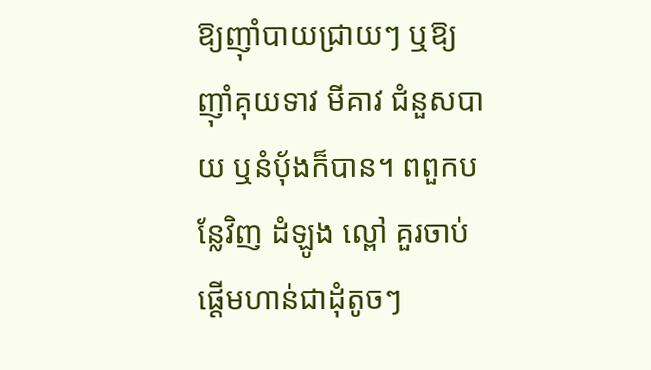ឱ្យញ៉ាំបាយជ្រាយៗ ឬឱ្យញ៉ាំគុយទាវ មីគាវ ជំនួសបាយ ឬនំប៉័ងក៏បាន។ ពពួកបន្លែវិញ ដំឡូង ល្ពៅ គួរចាប់ផ្ដើមហាន់ជាដុំតូចៗ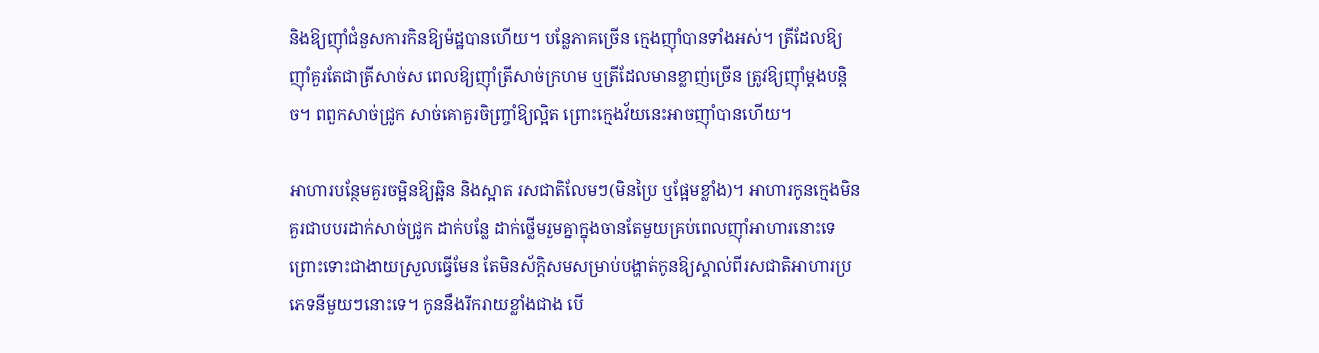និងឱ្យញ៉ាំជំនួសការកិនឱ្យម៉ដ្ឋបានហើយ។ បន្លែភាគច្រើន ក្មេងញ៉ាំបានទាំងអស់។ ត្រីដែលឱ្យញ៉ាំគួរតែជាត្រីសាច់ស ពេលឱ្យញ៉ាំត្រីសាច់ក្រហម ឬត្រីដែលមានខ្លាញ់ច្រើន ត្រូវឱ្យញ៉ាំម្ដងបន្តិច។ ពពួកសាច់ជ្រូក សាច់គោគួរចិញ្ច្រាំឱ្យល្អិត ព្រោះក្មេងវ័យនេះអាចញ៉ាំបានហើយ។

អាហារបន្ថែមគួរចម្អិនឱ្យឆ្អិន និងស្អាត រសជាតិលែមៗ(មិនប្រៃ ឬផ្អែមខ្លាំង)។ អាហារកូនក្មេងមិនគួរជាបបរដាក់សាច់ជ្រូក ដាក់បន្លែ ដាក់ថ្លើមរួមគ្នាក្នុងចានតែមួយគ្រប់ពេលញ៉ាំអាហារនោះទេ ព្រោះទោះជាងាយស្រួលធ្វើមែន តែមិនស័ក្តិសមសម្រាប់បង្ហាត់កូនឱ្យស្គាល់ពីរសជាតិអាហារប្រភេទនីមួយៗនោះទេ។ កូននឹងរីករាយខ្លាំងជាង បើ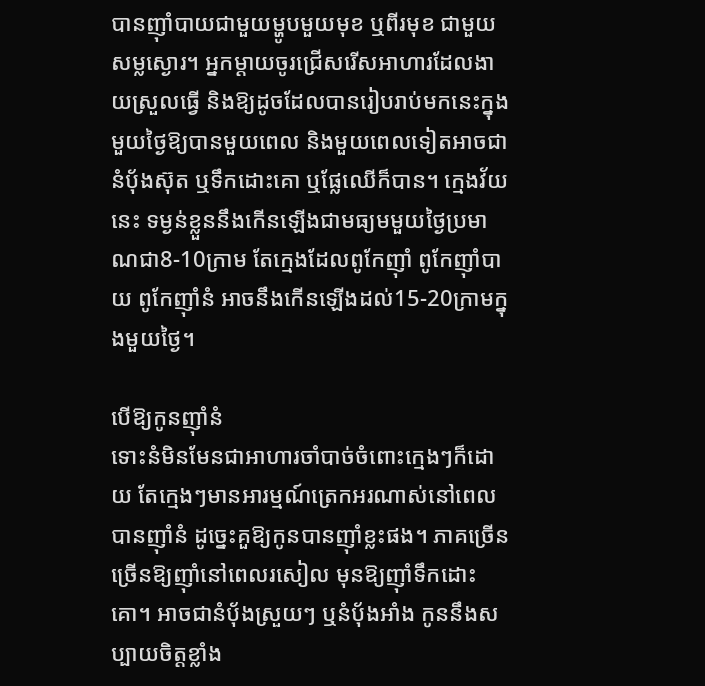បានញ៉ាំបាយជាមួយម្ហូបមួយមុខ ឬពីរមុខ ជាមួយសម្លស្ងោរ។ អ្នកម្ដាយចូរជ្រើសរើសអាហារដែលងាយស្រួលធ្វើ និងឱ្យដូចដែលបានរៀបរាប់មកនេះក្នុងមួយថ្ងៃឱ្យបានមួយពេល និងមួយពេលទៀតអាចជានំប៉័ងស៊ុត ឬទឹកដោះគោ ឬផ្លែឈើក៏បាន។ ក្មេងវ័យនេះ ទម្ងន់ខ្លួននឹងកើនឡើងជាមធ្យមមួយថ្ងៃប្រមាណជា8-10ក្រាម តែក្មេងដែលពូកែញ៉ាំ ពូកែញ៉ាំបាយ ពូកែញ៉ាំនំ អាចនឹងកើនឡើងដល់15-20ក្រាមក្នុងមួយថ្ងៃ។

បើឱ្យកូនញ៉ាំនំ
ទោះនំមិនមែនជាអាហារចាំបាច់ចំពោះក្មេងៗក៏ដោយ តែក្មេងៗមានអារម្មណ៍ត្រេកអរណាស់នៅពេលបានញ៉ាំនំ ដូច្នេះគួឱ្យកូនបានញ៉ាំខ្លះផង។ ភាគច្រើន ច្រើនឱ្យញ៉ាំនៅពេលរសៀល មុនឱ្យញ៉ាំទឹកដោះគោ។ អាចជានំប៉័ងស្រួយៗ ឬនំប៉័ងអាំង កូននឹងសប្បាយចិត្តខ្លាំង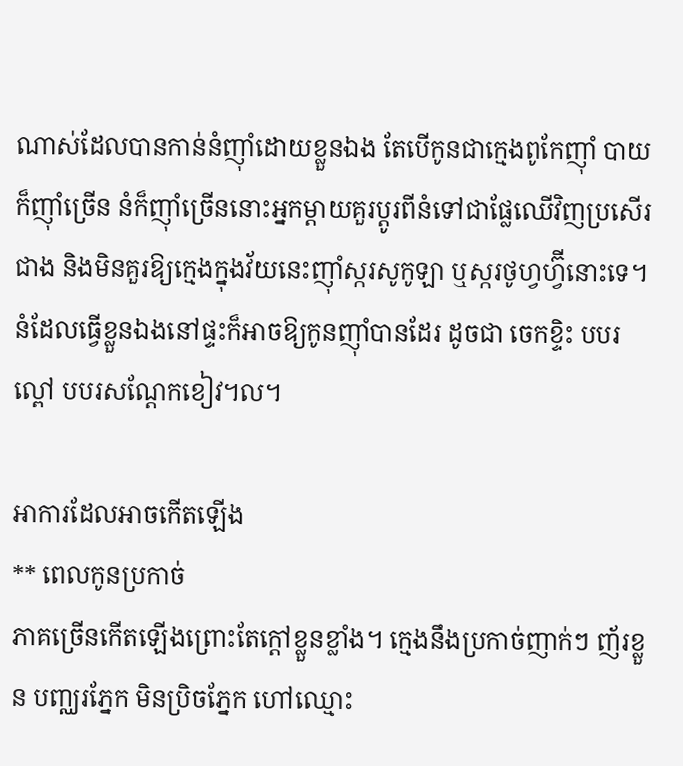ណាស់ដែលបានកាន់នំញ៉ាំដោយខ្លួនឯង តែបើកូនជាក្មេងពូកែញ៉ាំ បាយក៏ញ៉ាំច្រើន នំក៏ញ៉ាំច្រើននោះអ្នកម្ដាយគួរប្ដូរពីនំទៅជាផ្លែឈើវិញប្រសើរជាង និងមិនគួរឱ្យក្មេងក្នុងវ័យនេះញ៉ាំស្ករសូកូឡា ឬស្ករថូហ្វហ្វ៊ីនោះទេ។ នំដែលធ្វើខ្លួនឯងនៅផ្ទះក៏អាចឱ្យកូនញ៉ាំបានដែរ ដូចជា ចេកខ្ទិះ បបរល្ពៅ បបរសណ្ដែកខៀវ។ល។

អាការដែលអាចកើតឡើង
** ពេលកូនប្រកាច់
ភាគច្រើនកើតឡើងព្រោះតែក្ដៅខ្លួនខ្លាំង។ ក្មេងនឹងប្រកាច់ញាក់ៗ ញ័រខ្លួន បញ្ឈរភ្នែក មិនប្រិចភ្នែក ហៅឈ្មោះ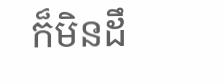ក៏មិនដឹ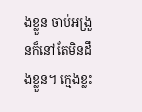ងខ្លួន ចាប់អង្រួនក៏នៅតែមិនដឹងខ្លួន។ ក្មេងខ្លះ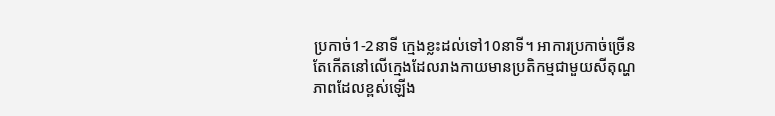ប្រកាច់1-2នាទី ក្មេងខ្លះដល់ទៅ10នាទី។ អាការប្រកាច់ច្រើនតែកើតនៅលើក្មេងដែលរាងកាយមានប្រតិកម្មជាមួយសីតុណ្ហភាពដែលខ្ពស់ឡើង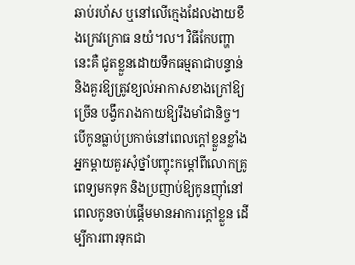ឆាប់រហ័ស ឬនៅលើក្មេងដែលងាយខឹងក្រេវក្រោធ នយំ។ល។ វិធីកែបញ្ហានេះគឺ ជូតខ្លួនដោយទឹកធម្មតាជាបន្ទាន់ និងគួរឱ្យត្រូវខ្យល់អាកាសខាងក្រៅឱ្យច្រើន បង្វឹករាងកាយឱ្យរឹងមាំជានិច្ច។ បើកូនធ្លាប់ប្រកាច់នៅពេលក្ដៅខ្លួនខ្លាំង អ្នកម្ដាយគួរសុំថ្នាំបញ្ចុះកម្ដៅពីលោកគ្រូពេទ្យមកទុក និងប្រញាប់ឱ្យកូនញ៉ាំនៅពេលកូនចាប់ផ្ដើមមានអាការក្ដៅខ្លួន ដើម្បីការពារទុកជា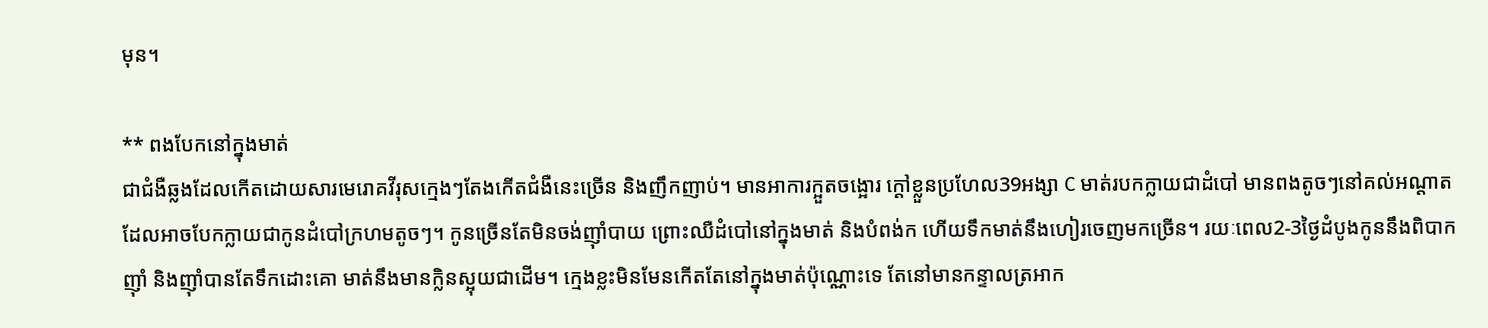មុន។

** ពងបែកនៅក្នុងមាត់
ជាជំងឺឆ្លងដែលកើតដោយសារមេរោគវីរុសក្មេងៗតែងកើតជំងឺនេះច្រើន និងញឹកញាប់។ មានអាការក្អួតចង្អោរ ក្ដៅខ្លួនប្រហែល39អង្សា C មាត់របកក្លាយជាដំបៅ មានពងតូចៗនៅគល់អណ្ដាត ដែលអាចបែកក្លាយជាកូនដំបៅក្រហមតូចៗ។ កូនច្រើនតែមិនចង់ញ៉ាំបាយ ព្រោះឈឺដំបៅនៅក្នុងមាត់ និងបំពង់ក ហើយទឹកមាត់នឹងហៀរចេញមកច្រើន។ រយៈពេល2-3ថ្ងៃដំបូងកូននឹងពិបាកញ៉ាំ និងញ៉ាំបានតែទឹកដោះគោ មាត់នឹងមានក្លិនស្អុយជាដើម។ ក្មេងខ្លះមិនមែនកើតតែនៅក្នុងមាត់ប៉ុណ្ណោះទេ តែនៅមានកន្ទាលត្រអាក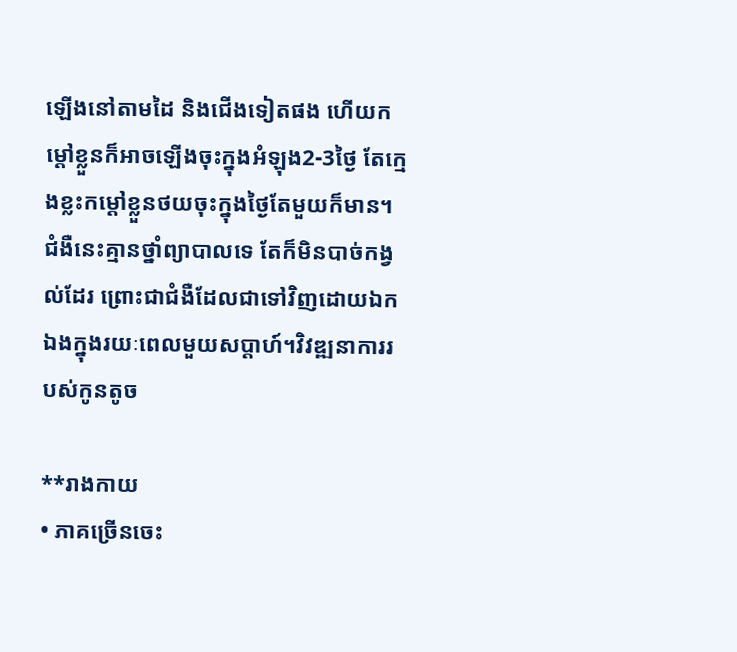ឡើងនៅតាមដៃ និងជើងទៀតផង ហើយកម្ដៅខ្លួនក៏អាចឡើងចុះក្នុងអំឡុង2-3ថ្ងៃ តែក្មេងខ្លះកម្ដៅខ្លួនថយចុះក្នុងថ្ងៃតែមួយក៏មាន។ ជំងឺនេះគ្មានថ្នាំព្យាបាលទេ តែក៏មិនបាច់កង្វល់ដែរ ព្រោះជាជំងឺដែលជាទៅវិញដោយឯកឯងក្នុងរយៈពេលមួយសប្ដាហ៍។វិវឌ្ឍនាការរបស់កូនតូច

**រាងកាយ
• ភាគច្រើនចេះ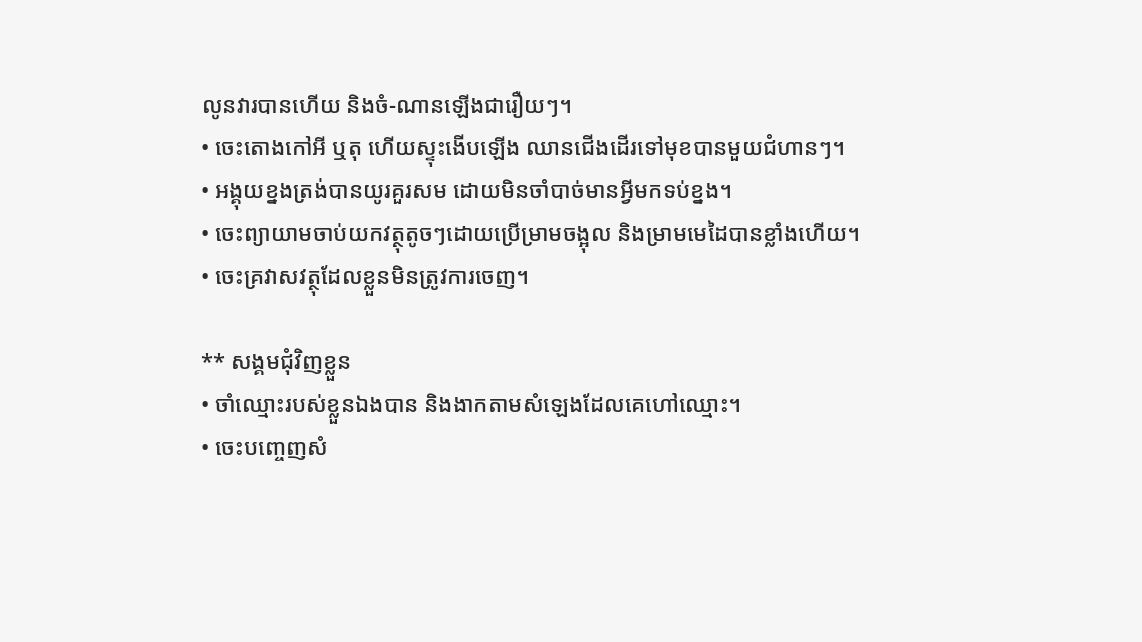លូនវារបានហើយ និងចំ-ណានឡើងជារឿយៗ។
• ចេះតោងកៅអី ឬតុ ហើយស្ទុះងើបឡើង ឈានជើងដើរទៅមុខបានមួយជំហានៗ។
• អង្គុយខ្នងត្រង់បានយូរគួរសម ដោយមិនចាំបាច់មានអ្វីមកទប់ខ្នង។
• ចេះព្យាយាមចាប់យកវត្ថុតូចៗដោយប្រើម្រាមចង្អុល និងម្រាមមេដៃបានខ្លាំងហើយ។
• ចេះគ្រវាសវត្ថុដែលខ្លួនមិនត្រូវការចេញ។

** សង្គមជុំវិញខ្លួន
• ចាំឈ្មោះរបស់ខ្លួនឯងបាន និងងាកតាមសំឡេងដែលគេហៅឈ្មោះ។
• ចេះបញ្ចេញសំ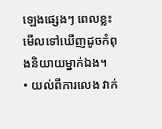ឡេងផ្សេងៗ ពេលខ្លះមើលទៅឃើញដូចកំពុងនិយាយម្នាក់ឯង។
• យល់ពីការលេង វាក់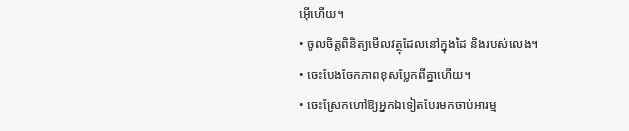អ៊ើហើយ។
• ចូលចិត្តពិនិត្យមើលវត្ថុដែលនៅក្នុងដៃ និងរបស់លេង។
• ចេះបែងចែកភាពខុសប្លែកពីគ្នាហើយ។
• ចេះស្រែកហៅឱ្យអ្នកឯទៀតបែរមកចាប់អារម្ម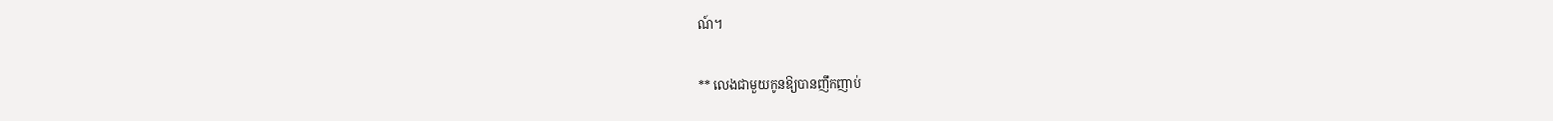ណ៍។

** លេងជាមួយកូនឱ្យបានញឹកញាប់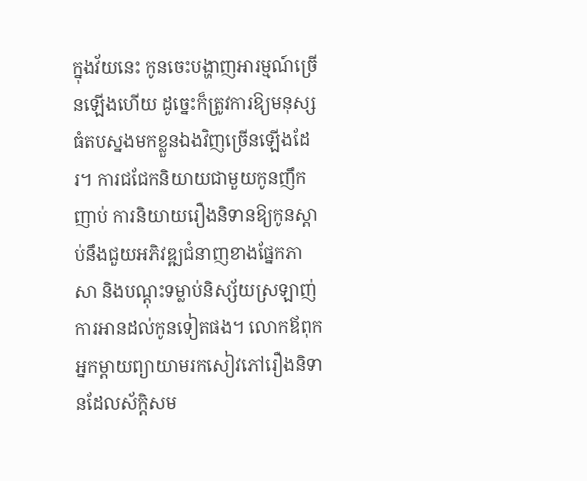ក្នុងវ័យនេះ កូនចេះបង្ហាញអារម្មណ៍ច្រើនឡើងហើយ ដូច្នេះក៏ត្រូវការឱ្យមនុស្សធំតបស្នងមកខ្លួនឯងវិញច្រើនឡើងដែរ។ ការជជែកនិយាយជាមួយកូនញឹកញាប់ ការនិយាយរឿងនិទានឱ្យកូនស្ដាប់នឹងជួយអភិវឌ្ឍជំនាញខាងផ្នែកភាសា និងបណ្ដុះទម្លាប់និស្ស័យស្រឡាញ់ការអានដល់កូនទៀតផង។ លោកឪពុកអ្នកម្ដាយព្យាយាមរកសៀវភៅរឿងនិទានដែលស័ក្តិសម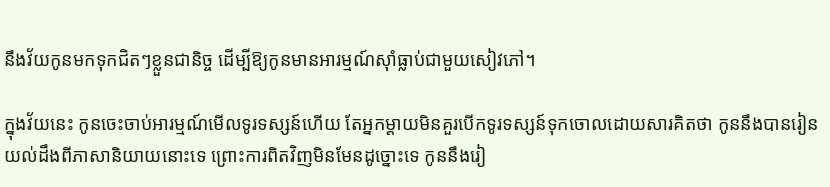នឹងវ័យកូនមកទុកជិតៗខ្លួនជានិច្ច ដើម្បីឱ្យកូនមានអារម្មណ៍ស៊ាំធ្លាប់ជាមួយសៀវភៅ។

ក្នុងវ័យនេះ កូនចេះចាប់អារម្មណ៍មើលទូរទស្សន៍ហើយ តែអ្នកម្ដាយមិនគួរបើកទូរទស្សន៍ទុកចោលដោយសារគិតថា កូននឹងបានរៀនយល់ដឹងពីភាសានិយាយនោះទេ ព្រោះការពិតវិញមិនមែនដូច្នោះទេ កូននឹងរៀ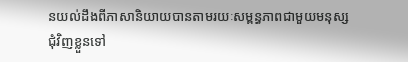នយល់ដឹងពីភាសានិយាយបានតាមរយៈសម្ពន្ធភាពជាមួយមនុស្សជុំវិញខ្លួនទៅ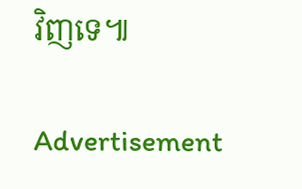វិញទេ៕

Advertisement